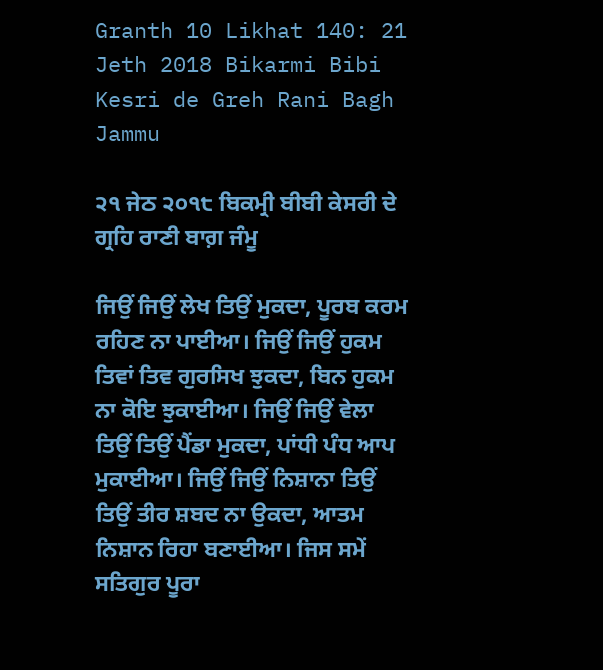Granth 10 Likhat 140: 21 Jeth 2018 Bikarmi Bibi Kesri de Greh Rani Bagh Jammu

੨੧ ਜੇਠ ੨੦੧੮ ਬਿਕਮ੍ਰੀ ਬੀਬੀ ਕੇਸਰੀ ਦੇ ਗ੍ਰਹਿ ਰਾਣੀ ਬਾਗ਼ ਜੰਮੂ

ਜਿਉਂ ਜਿਉਂ ਲੇਖ ਤਿਉਂ ਮੁਕਦਾ, ਪੂਰਬ ਕਰਮ ਰਹਿਣ ਨਾ ਪਾਈਆ। ਜਿਉਂ ਜਿਉਂ ਹੁਕਮ ਤਿਵਾਂ ਤਿਵ ਗੁਰਸਿਖ ਝੁਕਦਾ, ਬਿਨ ਹੁਕਮ ਨਾ ਕੋਇ ਝੁਕਾਈਆ। ਜਿਉਂ ਜਿਉਂ ਵੇਲਾ ਤਿਉਂ ਤਿਉਂ ਪੈਂਡਾ ਮੁਕਦਾ, ਪਾਂਧੀ ਪੰਧ ਆਪ ਮੁਕਾਈਆ। ਜਿਉਂ ਜਿਉਂ ਨਿਸ਼ਾਨਾ ਤਿਉਂ ਤਿਉਂ ਤੀਰ ਸ਼ਬਦ ਨਾ ਉਕਦਾ, ਆਤਮ ਨਿਸ਼ਾਨ ਰਿਹਾ ਬਣਾਈਆ। ਜਿਸ ਸਮੇਂ ਸਤਿਗੁਰ ਪੂਰਾ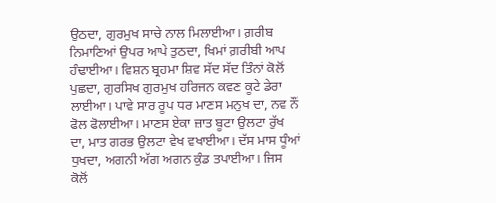ਉਠਦਾ, ਗੁਰਮੁਖ ਸਾਚੇ ਨਾਲ ਮਿਲਾਈਆ। ਗ਼ਰੀਬ ਨਿਮਾਣਿਆਂ ਉਪਰ ਆਪੇ ਤੁਠਦਾ, ਖਿਮਾਂ ਗ਼ਰੀਬੀ ਆਪ ਹੰਢਾਈਆ। ਵਿਸ਼ਨ ਬ੍ਰਹਮਾ ਸ਼ਿਵ ਸੱਦ ਸੱਦ ਤਿੰਨਾਂ ਕੋਲੋਂ ਪੁਛਦਾ, ਗੁਰਸਿਖ ਗੁਰਮੁਖ ਹਰਿਜਨ ਕਵਣ ਕੂਟੇ ਡੇਰਾ ਲਾਈਆ। ਪਾਵੇ ਸਾਰ ਰੂਪ ਧਰ ਮਾਣਸ ਮਨੁਖ ਦਾ, ਨਵ ਨੌਂ ਫੋਲ ਫੋਲਾਈਆ। ਮਾਣਸ ਏਕਾ ਜ਼ਾਤ ਬੂਟਾ ਉਲਟਾ ਰੁੱਖ ਦਾ, ਮਾਤ ਗਰਭ ਉਲਟਾ ਵੇਖ ਵਖਾਈਆ। ਦੱਸ ਮਾਸ ਧੂੰਆਂ ਧੁਖਦਾ, ਅਗਨੀ ਅੱਗ ਅਗਨ ਕੁੰਡ ਤਪਾਈਆ। ਜਿਸ ਕੋਲੋਂ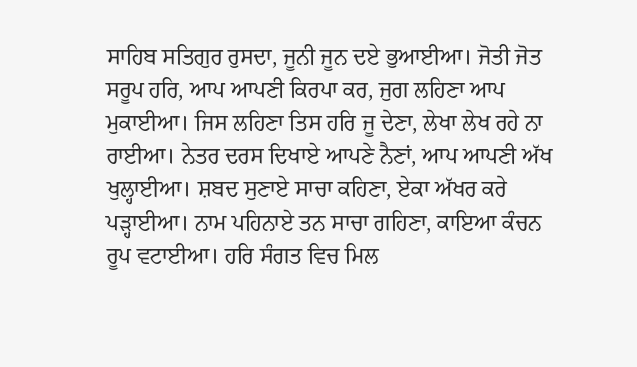ਸਾਹਿਬ ਸਤਿਗੁਰ ਰੁਸਦਾ, ਜੂਨੀ ਜੂਨ ਦਏ ਭੁਆਈਆ। ਜੋਤੀ ਜੋਤ ਸਰੂਪ ਹਰਿ, ਆਪ ਆਪਣੀ ਕਿਰਪਾ ਕਰ, ਜੁਗ ਲਹਿਣਾ ਆਪ ਮੁਕਾਈਆ। ਜਿਸ ਲਹਿਣਾ ਤਿਸ ਹਰਿ ਜੂ ਦੇਣਾ, ਲੇਖਾ ਲੇਖ ਰਹੇ ਨਾ ਰਾਈਆ। ਨੇਤਰ ਦਰਸ ਦਿਖਾਏ ਆਪਣੇ ਨੈਣਾਂ, ਆਪ ਆਪਣੀ ਅੱਖ ਖੁਲ੍ਹਾਈਆ। ਸ਼ਬਦ ਸੁਣਾਏ ਸਾਚਾ ਕਹਿਣਾ, ਏਕਾ ਅੱਖਰ ਕਰੇ ਪੜ੍ਹਾਈਆ। ਨਾਮ ਪਹਿਨਾਏ ਤਨ ਸਾਚਾ ਗਹਿਣਾ, ਕਾਇਆ ਕੰਚਨ ਰੂਪ ਵਟਾਈਆ। ਹਰਿ ਸੰਗਤ ਵਿਚ ਮਿਲ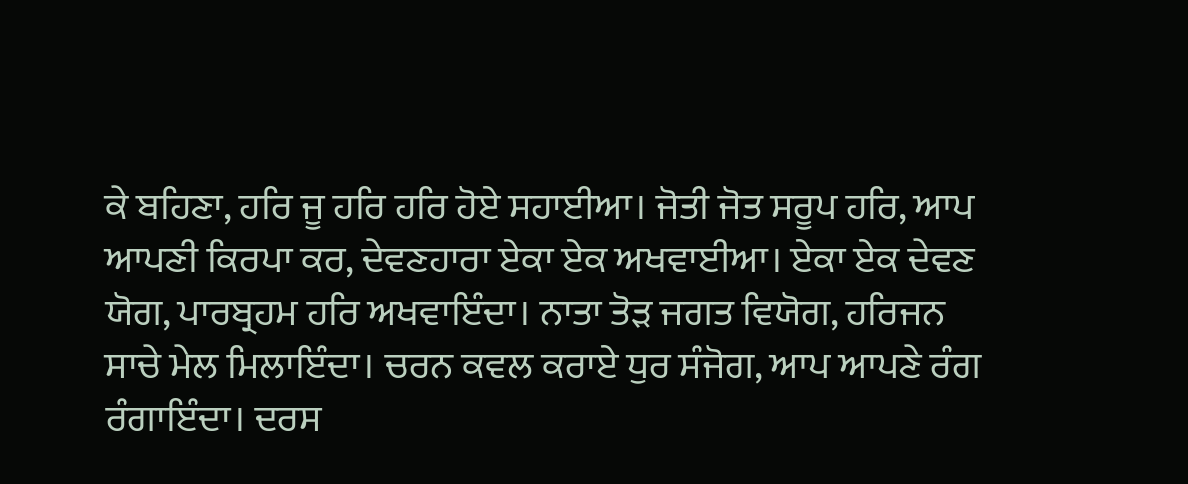ਕੇ ਬਹਿਣਾ, ਹਰਿ ਜੂ ਹਰਿ ਹਰਿ ਹੋਏ ਸਹਾਈਆ। ਜੋਤੀ ਜੋਤ ਸਰੂਪ ਹਰਿ, ਆਪ ਆਪਣੀ ਕਿਰਪਾ ਕਰ, ਦੇਵਣਹਾਰਾ ਏਕਾ ਏਕ ਅਖਵਾਈਆ। ਏਕਾ ਏਕ ਦੇਵਣ ਯੋਗ, ਪਾਰਬ੍ਰਹਮ ਹਰਿ ਅਖਵਾਇੰਦਾ। ਨਾਤਾ ਤੋੜ ਜਗਤ ਵਿਯੋਗ, ਹਰਿਜਨ ਸਾਚੇ ਮੇਲ ਮਿਲਾਇੰਦਾ। ਚਰਨ ਕਵਲ ਕਰਾਏ ਧੁਰ ਸੰਜੋਗ, ਆਪ ਆਪਣੇ ਰੰਗ ਰੰਗਾਇੰਦਾ। ਦਰਸ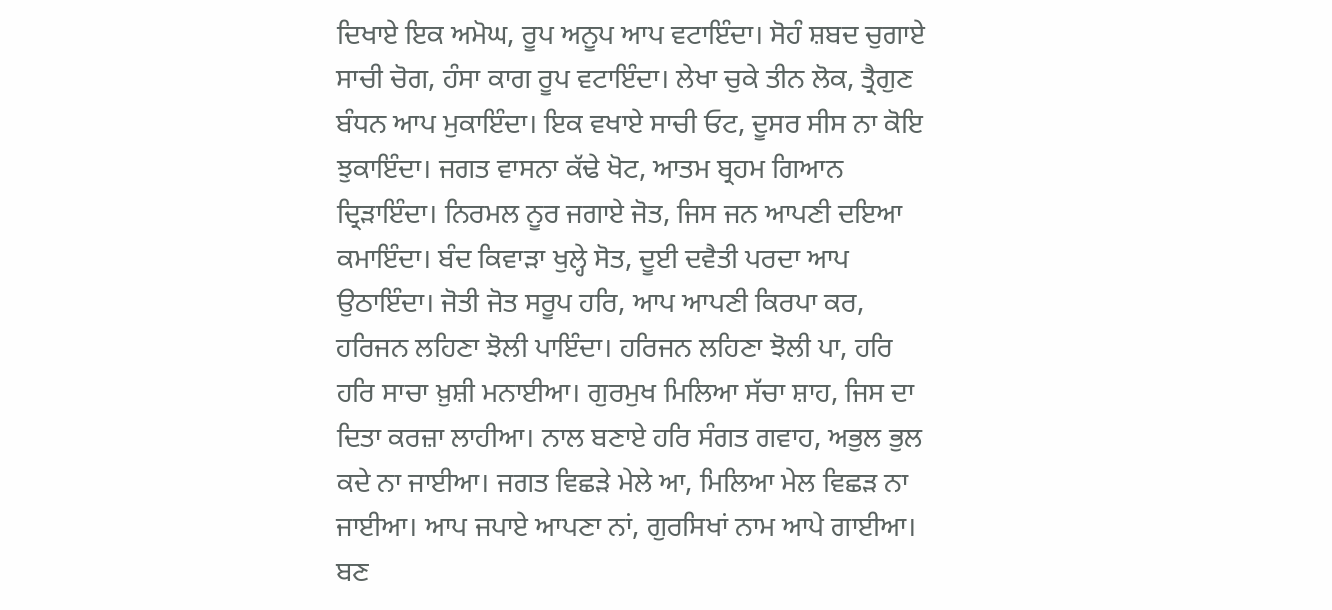ਦਿਖਾਏ ਇਕ ਅਮੋਘ, ਰੂਪ ਅਨੂਪ ਆਪ ਵਟਾਇੰਦਾ। ਸੋਹੰ ਸ਼ਬਦ ਚੁਗਾਏ ਸਾਚੀ ਚੋਗ, ਹੰਸਾ ਕਾਗ ਰੂਪ ਵਟਾਇੰਦਾ। ਲੇਖਾ ਚੁਕੇ ਤੀਨ ਲੋਕ, ਤ੍ਰੈਗੁਣ ਬੰਧਨ ਆਪ ਮੁਕਾਇੰਦਾ। ਇਕ ਵਖਾਏ ਸਾਚੀ ਓਟ, ਦੂਸਰ ਸੀਸ ਨਾ ਕੋਇ ਝੁਕਾਇੰਦਾ। ਜਗਤ ਵਾਸਨਾ ਕੱਢੇ ਖੋਟ, ਆਤਮ ਬ੍ਰਹਮ ਗਿਆਨ ਦ੍ਰਿੜਾਇੰਦਾ। ਨਿਰਮਲ ਨੂਰ ਜਗਾਏ ਜੋਤ, ਜਿਸ ਜਨ ਆਪਣੀ ਦਇਆ ਕਮਾਇੰਦਾ। ਬੰਦ ਕਿਵਾੜਾ ਖੁਲ੍ਹੇ ਸੋਤ, ਦੂਈ ਦਵੈਤੀ ਪਰਦਾ ਆਪ ਉਠਾਇੰਦਾ। ਜੋਤੀ ਜੋਤ ਸਰੂਪ ਹਰਿ, ਆਪ ਆਪਣੀ ਕਿਰਪਾ ਕਰ, ਹਰਿਜਨ ਲਹਿਣਾ ਝੋਲੀ ਪਾਇੰਦਾ। ਹਰਿਜਨ ਲਹਿਣਾ ਝੋਲੀ ਪਾ, ਹਰਿ ਹਰਿ ਸਾਚਾ ਖ਼ੁਸ਼ੀ ਮਨਾਈਆ। ਗੁਰਮੁਖ ਮਿਲਿਆ ਸੱਚਾ ਸ਼ਾਹ, ਜਿਸ ਦਾ ਦਿਤਾ ਕਰਜ਼ਾ ਲਾਹੀਆ। ਨਾਲ ਬਣਾਏ ਹਰਿ ਸੰਗਤ ਗਵਾਹ, ਅਭੁਲ ਭੁਲ ਕਦੇ ਨਾ ਜਾਈਆ। ਜਗਤ ਵਿਛੜੇ ਮੇਲੇ ਆ, ਮਿਲਿਆ ਮੇਲ ਵਿਛੜ ਨਾ ਜਾਈਆ। ਆਪ ਜਪਾਏ ਆਪਣਾ ਨਾਂ, ਗੁਰਸਿਖਾਂ ਨਾਮ ਆਪੇ ਗਾਈਆ। ਬਣ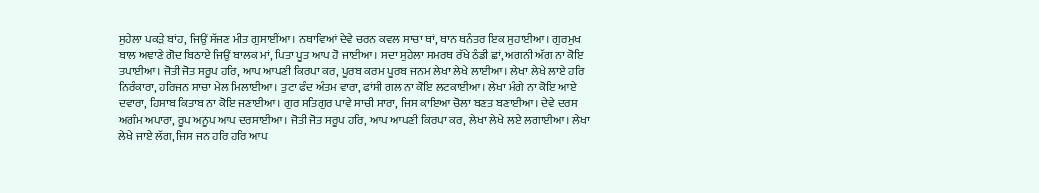ਸੁਹੇਲਾ ਪਕੜੇ ਬਾਂਹ, ਜਿਉਂ ਸੱਜਣ ਮੀਤ ਗੁਸਾਈਂਆ। ਨਥਾਵਿਆਂ ਦੇਵੇ ਚਰਨ ਕਵਲ ਸਾਚਾ ਥਾਂ, ਥਾਨ ਥਨੰਤਰ ਇਕ ਸੁਹਾਈਆ। ਗੁਰਮੁਖ ਬਾਲ ਅਞਾਣੇ ਗੋਦ ਬਿਠਾਏ ਜਿਉਂ ਬਾਲਕ ਮਾਂ, ਪਿਤਾ ਪੂਤ ਆਪ ਹੋ ਜਾਈਆ। ਸਦਾ ਸੁਹੇਲਾ ਸਮਰਥ ਰੱਖੇ ਠੰਡੀ ਛਾਂ, ਅਗਨੀ ਅੱਗ ਨਾ ਕੋਇ ਤਪਾਈਆ। ਜੋਤੀ ਜੋਤ ਸਰੂਪ ਹਰਿ, ਆਪ ਆਪਣੀ ਕਿਰਪਾ ਕਰ, ਪੂਰਬ ਕਰਮ ਪੂਰਬ ਜਨਮ ਲੇਖਾ ਲੇਖੇ ਲਾਈਆ। ਲੇਖਾ ਲੇਖੇ ਲਾਏ ਹਰਿ ਨਿਰੰਕਾਰਾ, ਹਰਿਜਨ ਸਾਚਾ ਮੇਲ ਮਿਲਾਈਆ। ਤੁਟਾ ਫੰਦ ਅੰਤਮ ਵਾਰਾ, ਫਾਂਸੀ ਗਲ ਨਾ ਕੋਇ ਲਟਕਾਈਆ। ਲੇਖਾ ਮੰਗੇ ਨਾ ਕੋਇ ਆਏ ਦਵਾਰਾ, ਹਿਸਾਬ ਕਿਤਾਬ ਨਾ ਕੋਇ ਜਣਾਈਆ। ਗੁਰ ਸਤਿਗੁਰ ਪਾਵੇ ਸਾਚੀ ਸਾਰਾ, ਜਿਸ ਕਾਇਆ ਚੋਲਾ ਬਣਤ ਬਣਾਈਆ। ਦੇਵੇ ਦਰਸ ਅਗੰਮ ਅਪਾਰਾ, ਰੂਪ ਅਨੂਪ ਆਪ ਦਰਸਾਈਆ। ਜੋਤੀ ਜੋਤ ਸਰੂਪ ਹਰਿ, ਆਪ ਆਪਣੀ ਕਿਰਪਾ ਕਰ, ਲੇਖਾ ਲੇਖੇ ਲਏ ਲਗਾਈਆ। ਲੇਖਾ ਲੇਖੇ ਜਾਏ ਲੱਗ, ਜਿਸ ਜਨ ਹਰਿ ਹਰਿ ਆਪ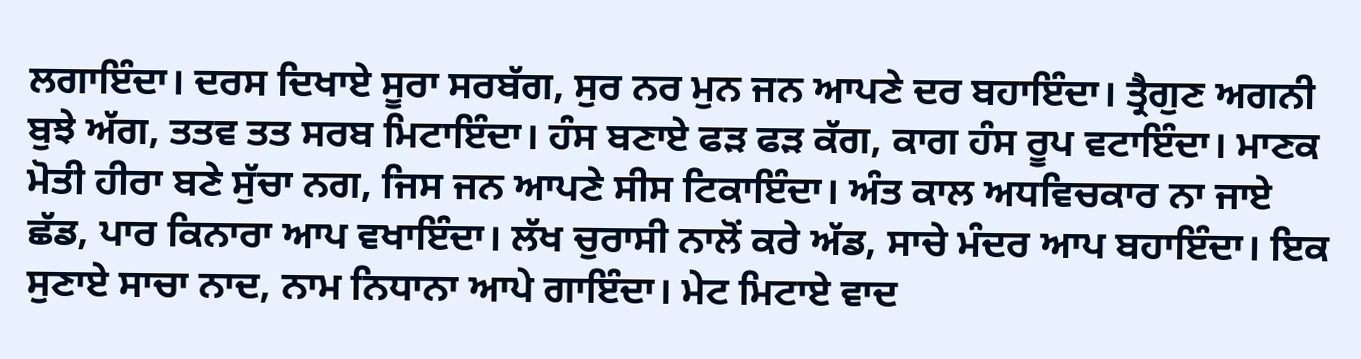ਲਗਾਇੰਦਾ। ਦਰਸ ਦਿਖਾਏ ਸੂਰਾ ਸਰਬੱਗ, ਸੁਰ ਨਰ ਮੁਨ ਜਨ ਆਪਣੇ ਦਰ ਬਹਾਇੰਦਾ। ਤ੍ਰੈਗੁਣ ਅਗਨੀ ਬੁਝੇ ਅੱਗ, ਤਤਵ ਤਤ ਸਰਬ ਮਿਟਾਇੰਦਾ। ਹੰਸ ਬਣਾਏ ਫੜ ਫੜ ਕੱਗ, ਕਾਗ ਹੰਸ ਰੂਪ ਵਟਾਇੰਦਾ। ਮਾਣਕ ਮੋਤੀ ਹੀਰਾ ਬਣੇ ਸੁੱਚਾ ਨਗ, ਜਿਸ ਜਨ ਆਪਣੇ ਸੀਸ ਟਿਕਾਇੰਦਾ। ਅੰਤ ਕਾਲ ਅਧਵਿਚਕਾਰ ਨਾ ਜਾਏ ਛੱਡ, ਪਾਰ ਕਿਨਾਰਾ ਆਪ ਵਖਾਇੰਦਾ। ਲੱਖ ਚੁਰਾਸੀ ਨਾਲੋਂ ਕਰੇ ਅੱਡ, ਸਾਚੇ ਮੰਦਰ ਆਪ ਬਹਾਇੰਦਾ। ਇਕ ਸੁਣਾਏ ਸਾਚਾ ਨਾਦ, ਨਾਮ ਨਿਧਾਨਾ ਆਪੇ ਗਾਇੰਦਾ। ਮੇਟ ਮਿਟਾਏ ਵਾਦ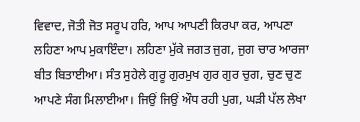ਵਿਵਾਦ, ਜੋਤੀ ਜੋਤ ਸਰੂਪ ਹਰਿ, ਆਪ ਆਪਣੀ ਕਿਰਪਾ ਕਰ, ਆਪਣਾ ਲਹਿਣਾ ਆਪ ਮੁਕਾਇੰਦਾ। ਲਹਿਣਾ ਮੁੱਕੇ ਜਗਤ ਜੁਗ, ਜੁਗ ਚਾਰ ਆਰਜਾ ਬੀਤ ਬਿਤਾਈਆ। ਸੰਤ ਸੁਹੇਲੇ ਗੁਰੂ ਗੁਰਮੁਖ ਗੁਰ ਗੁਰ ਚੁਗ, ਚੁਣ ਚੁਣ ਆਪਣੇ ਸੰਗ ਮਿਲਾਈਆ। ਜਿਉਂ ਜਿਉਂ ਔਧ ਰਹੀ ਪੁਗ, ਘੜੀ ਪੱਲ ਲੇਖਾ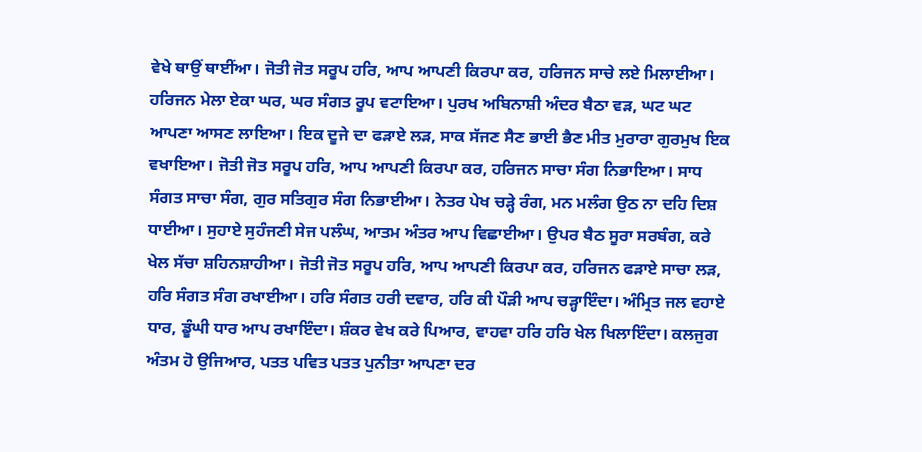ਵੇਖੇ ਥਾਉਂ ਥਾਈਂਆ। ਜੋਤੀ ਜੋਤ ਸਰੂਪ ਹਰਿ, ਆਪ ਆਪਣੀ ਕਿਰਪਾ ਕਰ, ਹਰਿਜਨ ਸਾਚੇ ਲਏ ਮਿਲਾਈਆ। ਹਰਿਜਨ ਮੇਲਾ ਏਕਾ ਘਰ, ਘਰ ਸੰਗਤ ਰੂਪ ਵਟਾਇਆ। ਪੁਰਖ ਅਬਿਨਾਸ਼ੀ ਅੰਦਰ ਬੈਠਾ ਵੜ, ਘਟ ਘਟ ਆਪਣਾ ਆਸਣ ਲਾਇਆ। ਇਕ ਦੂਜੇ ਦਾ ਫੜਾਏ ਲੜ, ਸਾਕ ਸੱਜਣ ਸੈਣ ਭਾਈ ਭੈਣ ਮੀਤ ਮੁਰਾਰਾ ਗੁਰਮੁਖ ਇਕ ਵਖਾਇਆ। ਜੋਤੀ ਜੋਤ ਸਰੂਪ ਹਰਿ, ਆਪ ਆਪਣੀ ਕਿਰਪਾ ਕਰ, ਹਰਿਜਨ ਸਾਚਾ ਸੰਗ ਨਿਭਾਇਆ। ਸਾਧ ਸੰਗਤ ਸਾਚਾ ਸੰਗ, ਗੁਰ ਸਤਿਗੁਰ ਸੰਗ ਨਿਭਾਈਆ। ਨੇਤਰ ਪੇਖ ਚੜ੍ਹੇ ਰੰਗ, ਮਨ ਮਲੰਗ ਉਠ ਨਾ ਦਹਿ ਦਿਸ਼ ਧਾਈਆ। ਸੁਹਾਏ ਸੁਹੰਜਣੀ ਸੇਜ ਪਲੰਘ, ਆਤਮ ਅੰਤਰ ਆਪ ਵਿਛਾਈਆ। ਉਪਰ ਬੈਠ ਸੂਰਾ ਸਰਬੰਗ, ਕਰੇ ਖੇਲ ਸੱਚਾ ਸ਼ਹਿਨਸ਼ਾਹੀਆ। ਜੋਤੀ ਜੋਤ ਸਰੂਪ ਹਰਿ, ਆਪ ਆਪਣੀ ਕਿਰਪਾ ਕਰ, ਹਰਿਜਨ ਫੜਾਏ ਸਾਚਾ ਲੜ, ਹਰਿ ਸੰਗਤ ਸੰਗ ਰਖਾਈਆ। ਹਰਿ ਸੰਗਤ ਹਰੀ ਦਵਾਰ, ਹਰਿ ਕੀ ਪੌੜੀ ਆਪ ਚੜ੍ਹਾਇੰਦਾ। ਅੰਮ੍ਰਿਤ ਜਲ ਵਹਾਏ ਧਾਰ, ਡੂੰਘੀ ਧਾਰ ਆਪ ਰਖਾਇੰਦਾ। ਸ਼ੰਕਰ ਵੇਖ ਕਰੇ ਪਿਆਰ, ਵਾਹਵਾ ਹਰਿ ਹਰਿ ਖੇਲ ਖਿਲਾਇੰਦਾ। ਕਲਜੁਗ ਅੰਤਮ ਹੋ ਉਜਿਆਰ, ਪਤਤ ਪਵਿਤ ਪਤਤ ਪੁਨੀਤਾ ਆਪਣਾ ਦਰ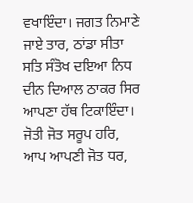ਵਖਾਇੰਦਾ। ਜਗਤ ਨਿਮਾਣੇ ਜਾਏ ਤਾਰ, ਠਾਂਡਾ ਸੀਤਾ ਸਤਿ ਸੰਤੋਖ ਦਇਆ ਨਿਧ ਦੀਨ ਦਿਆਲ ਠਾਕਰ ਸਿਰ ਆਪਣਾ ਹੱਥ ਟਿਕਾਇੰਦਾ। ਜੋਤੀ ਜੋਤ ਸਰੂਪ ਹਰਿ, ਆਪ ਆਪਣੀ ਜੋਤ ਧਰ,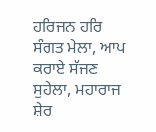ਹਰਿਜਨ ਹਰਿ ਸੰਗਤ ਮੇਲਾ, ਆਪ ਕਰਾਏ ਸੱਜਣ ਸੁਹੇਲਾ, ਮਹਾਰਾਜ ਸ਼ੇਰ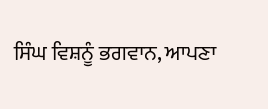ਸਿੰਘ ਵਿਸ਼ਨੂੰ ਭਗਵਾਨ, ਆਪਣਾ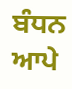ਬੰਧਨ ਆਪੇ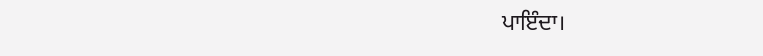ਪਾਇੰਦਾ।